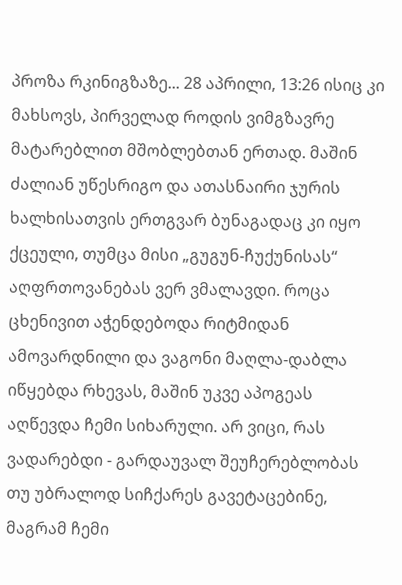პროზა რკინიგზაზე... 28 აპრილი, 13:26 ისიც კი მახსოვს, პირველად როდის ვიმგზავრე მატარებლით მშობლებთან ერთად. მაშინ ძალიან უწესრიგო და ათასნაირი ჯურის ხალხისათვის ერთგვარ ბუნაგადაც კი იყო ქცეული, თუმცა მისი „გუგუნ-ჩუქუნისას“ აღფრთოვანებას ვერ ვმალავდი. როცა ცხენივით აჭენდებოდა რიტმიდან ამოვარდნილი და ვაგონი მაღლა-დაბლა იწყებდა რხევას, მაშინ უკვე აპოგეას აღწევდა ჩემი სიხარული. არ ვიცი, რას ვადარებდი - გარდაუვალ შეუჩერებლობას თუ უბრალოდ სიჩქარეს გავეტაცებინე, მაგრამ ჩემი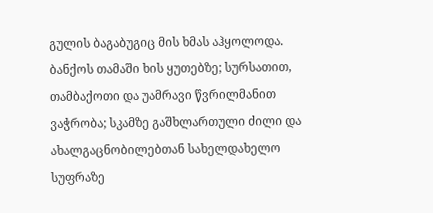გულის ბაგაბუგიც მის ხმას აჰყოლოდა. ბანქოს თამაში ხის ყუთებზე; სურსათით, თამბაქოთი და უამრავი წვრილმანით ვაჭრობა; სკამზე გაშხლართული ძილი და ახალგაცნობილებთან სახელდახელო სუფრაზე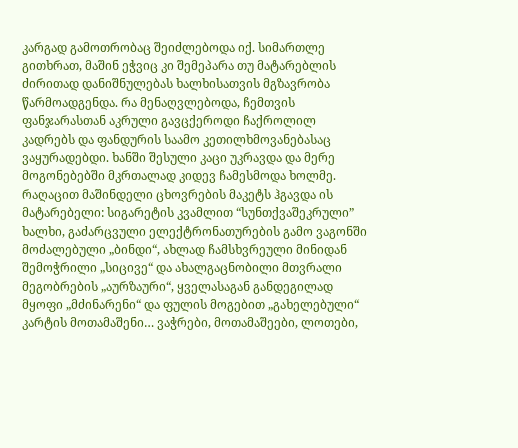კარგად გამოთრობაც შეიძლებოდა იქ. სიმართლე გითხრათ, მაშინ ეჭვიც კი შემეპარა თუ მატარებლის ძირითად დანიშნულებას ხალხისათვის მგზავრობა წარმოადგენდა. რა მენაღვლებოდა, ჩემთვის ფანჯარასთან აკრული გავცქეროდი ჩაქროლილ კადრებს და ფანდურის საამო კეთილხმოვანებასაც ვაყურადებდი. ხანში შესული კაცი უკრავდა და მერე მოგონებებში მკრთალად კიდევ ჩამესმოდა ხოლმე. რაღაცით მაშინდელი ცხოვრების მაკეტს ჰგავდა ის მატარებელი: სიგარეტის კვამლით “სუნთქვაშეკრული” ხალხი, გაძარცვული ელექტრონათურების გამო ვაგონში მოძალებული „ბინდი“, ახლად ჩამსხვრეული მინიდან შემოჭრილი „სიცივე“ და ახალგაცნობილი მთვრალი მეგობრების „აურზაური“, ყველასაგან განდეგილად მყოფი „მძინარენი“ და ფულის მოგებით „გახელებული“ კარტის მოთამაშენი… ვაჭრები, მოთამაშეები, ლოთები,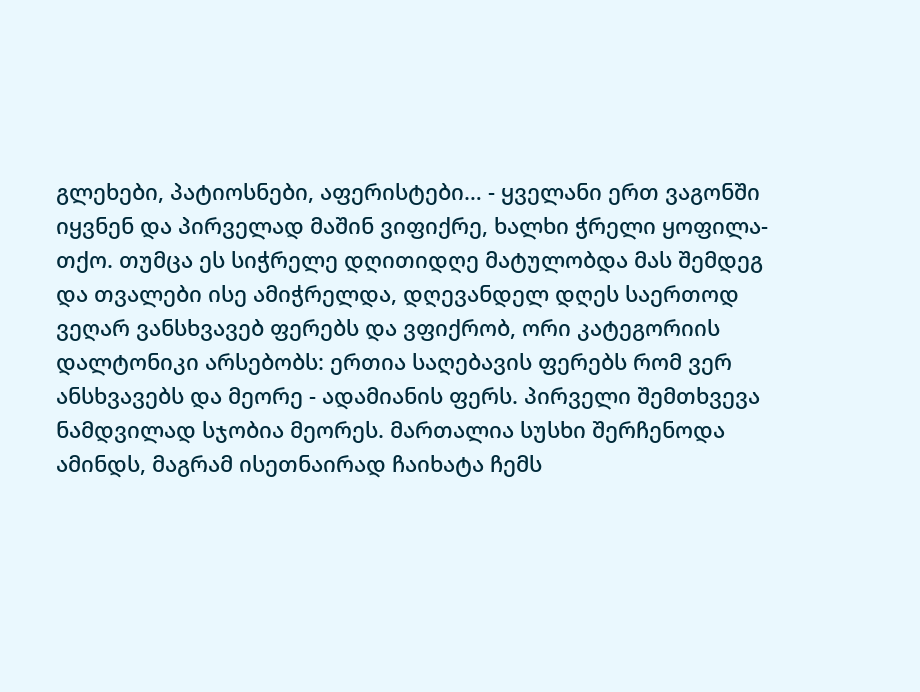გლეხები, პატიოსნები, აფერისტები… - ყველანი ერთ ვაგონში იყვნენ და პირველად მაშინ ვიფიქრე, ხალხი ჭრელი ყოფილა-თქო. თუმცა ეს სიჭრელე დღითიდღე მატულობდა მას შემდეგ და თვალები ისე ამიჭრელდა, დღევანდელ დღეს საერთოდ ვეღარ ვანსხვავებ ფერებს და ვფიქრობ, ორი კატეგორიის დალტონიკი არსებობს: ერთია საღებავის ფერებს რომ ვერ ანსხვავებს და მეორე - ადამიანის ფერს. პირველი შემთხვევა ნამდვილად სჯობია მეორეს. მართალია სუსხი შერჩენოდა ამინდს, მაგრამ ისეთნაირად ჩაიხატა ჩემს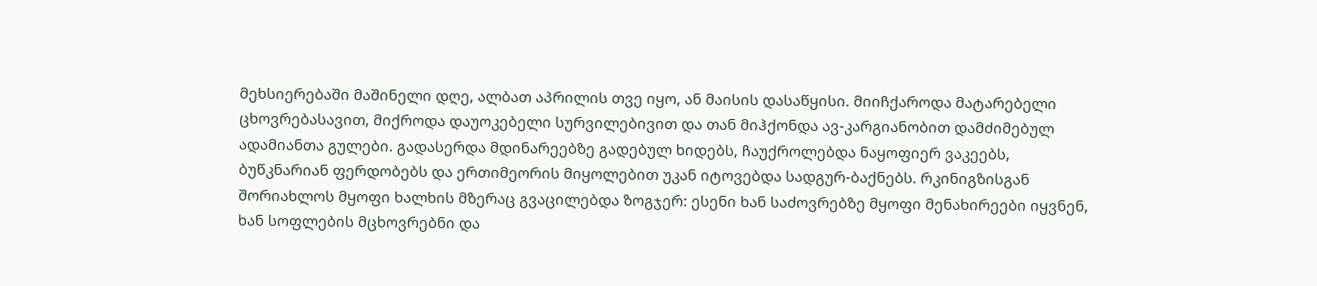მეხსიერებაში მაშინელი დღე, ალბათ აპრილის თვე იყო, ან მაისის დასაწყისი. მიიჩქაროდა მატარებელი ცხოვრებასავით, მიქროდა დაუოკებელი სურვილებივით და თან მიჰქონდა ავ-კარგიანობით დამძიმებულ ადამიანთა გულები. გადასერდა მდინარეებზე გადებულ ხიდებს, ჩაუქროლებდა ნაყოფიერ ვაკეებს, ბუწკნარიან ფერდობებს და ერთიმეორის მიყოლებით უკან იტოვებდა სადგურ-ბაქნებს. რკინიგზისგან შორიახლოს მყოფი ხალხის მზერაც გვაცილებდა ზოგჯერ: ესენი ხან საძოვრებზე მყოფი მენახირეები იყვნენ, ხან სოფლების მცხოვრებნი და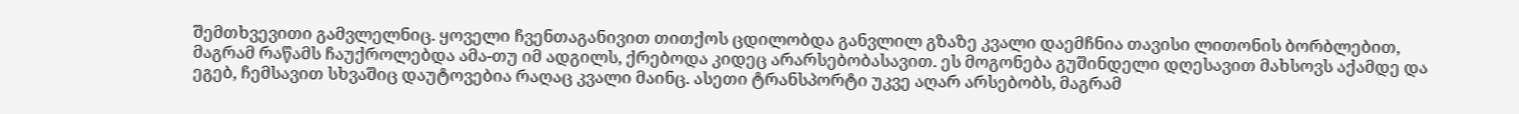შემთხვევითი გამვლელნიც. ყოველი ჩვენთაგანივით თითქოს ცდილობდა განვლილ გზაზე კვალი დაემჩნია თავისი ლითონის ბორბლებით, მაგრამ რაწამს ჩაუქროლებდა ამა-თუ იმ ადგილს, ქრებოდა კიდეც არარსებობასავით. ეს მოგონება გუშინდელი დღესავით მახსოვს აქამდე და ეგებ, ჩემსავით სხვაშიც დაუტოვებია რაღაც კვალი მაინც. ასეთი ტრანსპორტი უკვე აღარ არსებობს, მაგრამ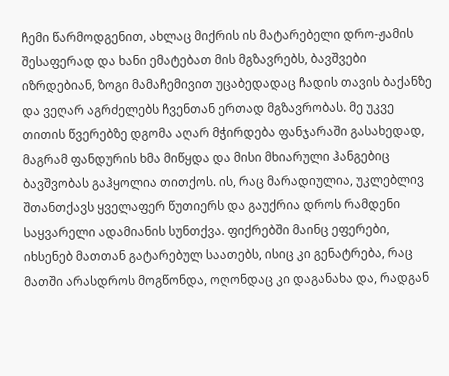ჩემი წარმოდგენით, ახლაც მიქრის ის მატარებელი დრო-ჟამის შესაფერად და ხანი ემატებათ მის მგზავრებს, ბავშვები იზრდებიან, ზოგი მამაჩემივით უცაბედადაც ჩადის თავის ბაქანზე და ვეღარ აგრძელებს ჩვენთან ერთად მგზავრობას. მე უკვე თითის წვერებზე დგომა აღარ მჭირდება ფანჯარაში გასახედად, მაგრამ ფანდურის ხმა მიწყდა და მისი მხიარული ჰანგებიც ბავშვობას გაჰყოლია თითქოს. ის, რაც მარადიულია, უკლებლივ შთანთქავს ყველაფერ წუთიერს და გაუქრია დროს რამდენი საყვარელი ადამიანის სუნთქვა. ფიქრებში მაინც ეფერები, იხსენებ მათთან გატარებულ საათებს, ისიც კი გენატრება, რაც მათში არასდროს მოგწონდა, ოღონდაც კი დაგანახა და, რადგან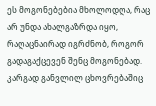ეს მოგონებებია მხოლოდღა, რაც არ უნდა ახალგაზრდა იყო, რაღაცნაირად იგრძნობ, როგორ გადაგაქცევენ შენც მოგონებად. კარგად განვლილ ცხოვრებაშიც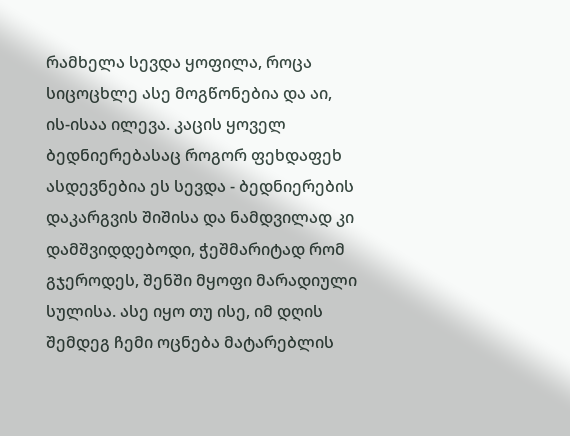რამხელა სევდა ყოფილა, როცა სიცოცხლე ასე მოგწონებია და აი, ის-ისაა ილევა. კაცის ყოველ ბედნიერებასაც როგორ ფეხდაფეხ ასდევნებია ეს სევდა - ბედნიერების დაკარგვის შიშისა და ნამდვილად კი დამშვიდდებოდი, ჭეშმარიტად რომ გჯეროდეს, შენში მყოფი მარადიული სულისა. ასე იყო თუ ისე, იმ დღის შემდეგ ჩემი ოცნება მატარებლის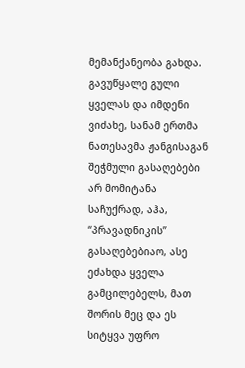მემანქანეობა გახდა. გავუწყალე გული ყველას და იმდენი ვიძახე, სანამ ერთმა ნათესავმა ჟანგისაგან შეჭმული გასაღებები არ მომიტანა საჩუქრად, აჰა, “პრავადნიკის” გასაღებებიაო, ასე ეძახდა ყველა გამცილებელს, მათ შორის მეც და ეს სიტყვა უფრო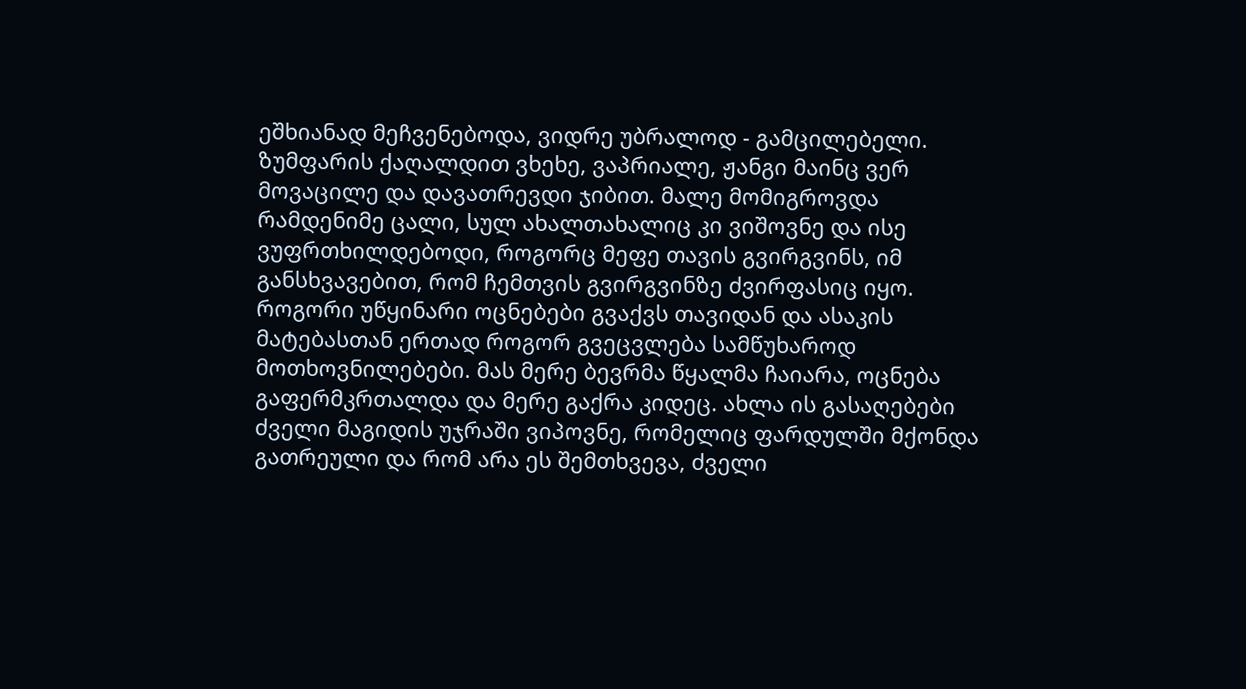ეშხიანად მეჩვენებოდა, ვიდრე უბრალოდ - გამცილებელი. ზუმფარის ქაღალდით ვხეხე, ვაპრიალე, ჟანგი მაინც ვერ მოვაცილე და დავათრევდი ჯიბით. მალე მომიგროვდა რამდენიმე ცალი, სულ ახალთახალიც კი ვიშოვნე და ისე ვუფრთხილდებოდი, როგორც მეფე თავის გვირგვინს, იმ განსხვავებით, რომ ჩემთვის გვირგვინზე ძვირფასიც იყო. როგორი უწყინარი ოცნებები გვაქვს თავიდან და ასაკის მატებასთან ერთად როგორ გვეცვლება სამწუხაროდ მოთხოვნილებები. მას მერე ბევრმა წყალმა ჩაიარა, ოცნება გაფერმკრთალდა და მერე გაქრა კიდეც. ახლა ის გასაღებები ძველი მაგიდის უჯრაში ვიპოვნე, რომელიც ფარდულში მქონდა გათრეული და რომ არა ეს შემთხვევა, ძველი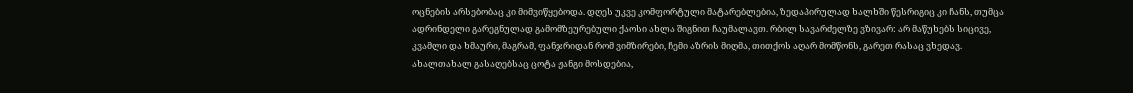ოცნების არსებობაც კი მიმვიწყებოდა. დღეს უკვე კომფორტული მატარებლებია, ზედაპირულად ხალხში წესრიგიც კი ჩანს, თუმცა ადრინდელი გარეგნულად გამომზეურებული ქაოსი ახლა შიგნით ჩაუმალავთ. რბილ სავარძელზე ვზივარ: არ მაწუხებს სიცივე, კვამლი და ხმაური, მაგრამ, ფანჯრიდან რომ ვიმზირები, ჩემი აზრის მიღმა, თითქოს აღარ მომწონს, გარეთ რასაც ვხედავ. ახალთახალ გასაღებსაც ცოტა ჟანგი მოსდებია,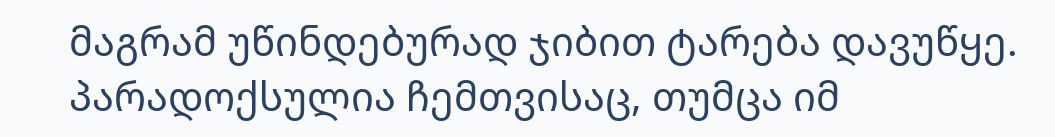მაგრამ უწინდებურად ჯიბით ტარება დავუწყე. პარადოქსულია ჩემთვისაც, თუმცა იმ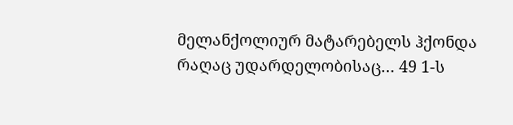მელანქოლიურ მატარებელს ჰქონდა რაღაც უდარდელობისაც… 49 1-ს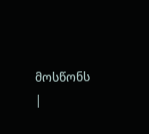მოსწონს
|